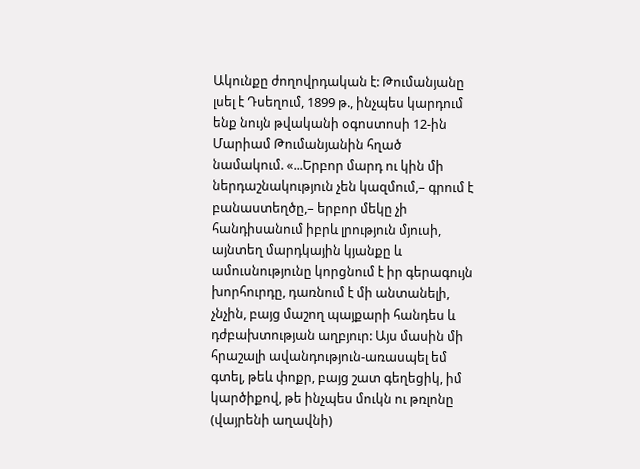Ակունքը ժողովրդական է: Թումանյանը լսել է Դսեղում, 1899 թ., ինչպես կարդում ենք նույն թվականի օգոստոսի 12-ին Մարիամ Թումանյանին հղած նամակում. «...Երբոր մարդ ու կին մի ներդաշնակություն չեն կազմում,– գրում է բանաստեղծը,– երբոր մեկը չի հանդիսանում իբրև լրություն մյուսի, այնտեղ մարդկային կյանքը և ամուսնությունը կորցնում է իր գերագույն խորհուրդը, դառնում է մի անտանելի, չնչին, բայց մաշող պայքարի հանդես և դժբախտության աղբյուր: Այս մասին մի հրաշալի ավանդություն-առասպել եմ գտել, թեև փոքր, բայց շատ գեղեցիկ, իմ կարծիքով, թե ինչպես մուկն ու թռլոնը (վայրենի աղավնի)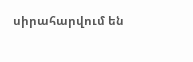սիրահարվում են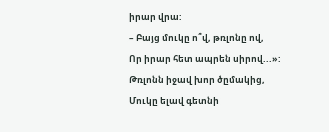իրար վրա:
– Բայց մուկը ո՞վ, թռլոնը ով,
Որ իրար հետ ապրեն սիրով...»:
Թռլոնն իջավ խոր ծըմակից,
Մուկը ելավ գետնի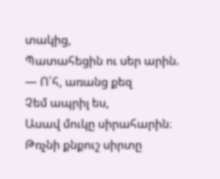տակից,
Պատահեցին ու սեր արին.
― Ո՛հ, առանց քեզ
Չեմ ապրիլ ես,
Ասավ մուկը սիրահարին։
Թռչնի քնքուշ սիրտը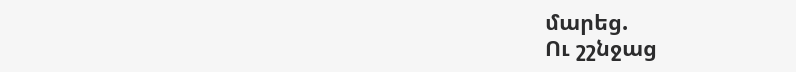մարեց.
Ու շշնջաց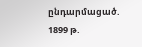ընդարմացած.
1899 թ.